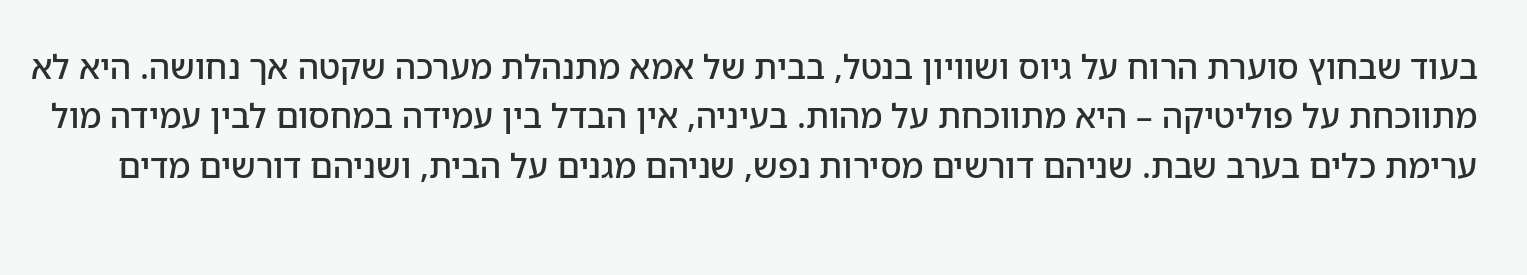בעוד שבחוץ סוערת הרוח על גיוס ושוויון בנטל, בבית של אמא מתנהלת מערכה שקטה אך נחושה. היא לא מתווכחת על פוליטיקה – היא מתווכחת על מהות. בעיניה, אין הבדל בין עמידה במחסום לבין עמידה מול ערימת כלים בערב שבת. שניהם דורשים מסירות נפש, שניהם מגנים על הבית, ושניהם דורשים מדים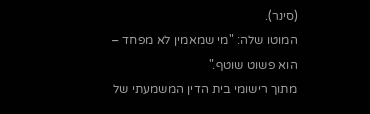(סינר).
המוטו שלה: "מי שמאמין לא מפחד – הוא פשוט שוטף."
מתוך רישומי בית הדין המשמעתי של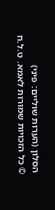הסלון (הערות שוליים: פיני)
© כל הזכויות שמורות לאמא. ט.ל.ח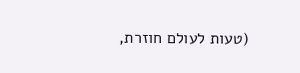(טעות לעולם חוזרת,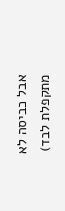אבל כביסה לא מתקפלת לבד)